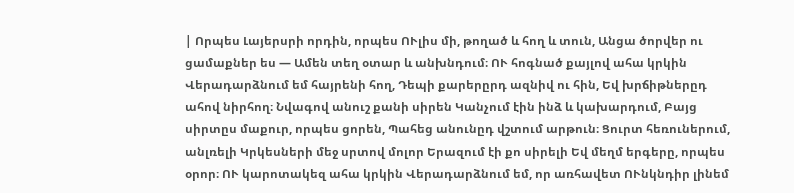| Որպես Լայերսրի որդին, որպես ՈՒլիս մի, թողած և հող և տուն, Անցա ծորվեր ու ցամաքներ ես — Ամեն տեղ օտար և անխնդում։ ՈՒ հոգնած քայլով ահա կրկին Վերադարձնում եմ հայրենի հող, Դեպի քարերըրդ ազնիվ ու հին, Եվ խրճիթներըդ ահով նիրհող։ Նվագով անուշ քանի սիրեն Կանչում էին ինձ և կախարդում, Բայց սիրտըս մաքուր, որպես ցորեն, Պահեց անունըդ վշտում արթուն։ Ցուրտ հեռուներում, անլռելի Կրկեսների մեջ սրտով մոլոր Երազում էի քո սիրելի Եվ մեղմ երգերը, որպես օրոր։ ՈՒ կարոտակեզ ահա կրկին Վերադարձնում եմ, որ առհավետ ՈՒնկնդիր լինեմ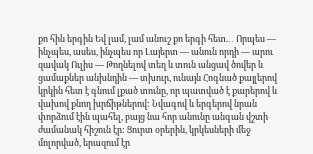քո հին երգին Եվ լամ, լամ անուշ քո երգի հետ.․․ Որպես — ինչպես, ասես, ինչպես որ Լայերտ — անուն որդի — արու զավակ Ուլիս — Թողնելով տեղ և տուն անցավ ծովեր և ցամաքներ անխնդին — տխուր, ունայն Հոգնած քայլերով կրկին հետ է գնում լքած տունը, որ պատված է քարերով և վախով քնող խրճիթներով: Նվագով և երգերով նրան փորձում էին պահել, բայց նա հոր անունը անգան վշտի ժամանակ հիշուն էր: Ցուրտ օրերին, կրկեսների մեջ մոլորված, երազում էր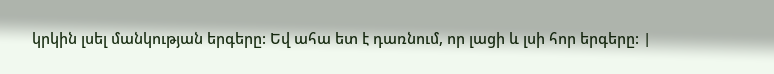կրկին լսել մանկության երգերը: Եվ ահա ետ է դառնում, որ լացի և լսի հոր երգերը: |